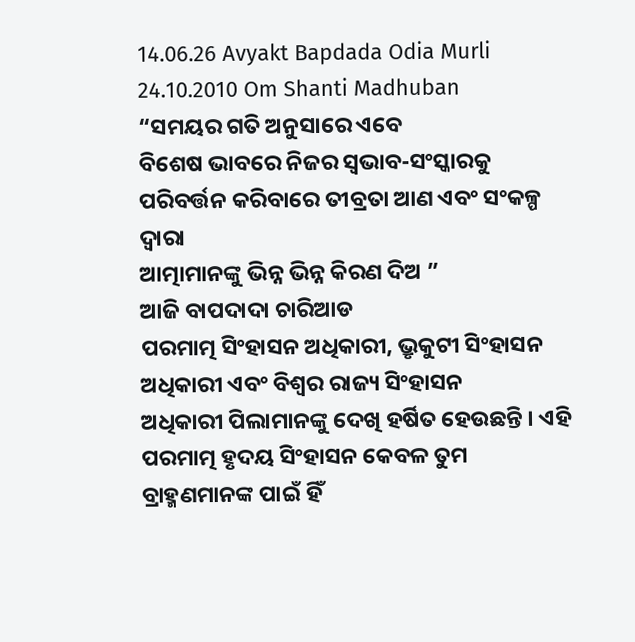14.06.26 Avyakt Bapdada Odia Murli 24.10.2010 Om Shanti Madhuban
“ସମୟର ଗତି ଅନୁସାରେ ଏବେ
ବିଶେଷ ଭାବରେ ନିଜର ସ୍ୱଭାବ-ସଂସ୍କାରକୁ ପରିବର୍ତ୍ତନ କରିବାରେ ତୀବ୍ରତା ଆଣ ଏବଂ ସଂକଳ୍ପ ଦ୍ୱାରା
ଆତ୍ମାମାନଙ୍କୁ ଭିନ୍ନ ଭିନ୍ନ କିରଣ ଦିଅ ”
ଆଜି ବାପଦାଦା ଚାରିଆଡ
ପରମାତ୍ମ ସିଂହାସନ ଅଧିକାରୀ, ଭ୍ରୃକୁଟୀ ସିଂହାସନ ଅଧିକାରୀ ଏବଂ ବିଶ୍ୱର ରାଜ୍ୟ ସିଂହାସନ
ଅଧିକାରୀ ପିଲାମାନଙ୍କୁ ଦେଖି ହର୍ଷିତ ହେଉଛନ୍ତି । ଏହି ପରମାତ୍ମ ହୃଦୟ ସିଂହାସନ କେବଳ ତୁମ
ବ୍ରାହ୍ମଣମାନଙ୍କ ପାଇଁ ହିଁ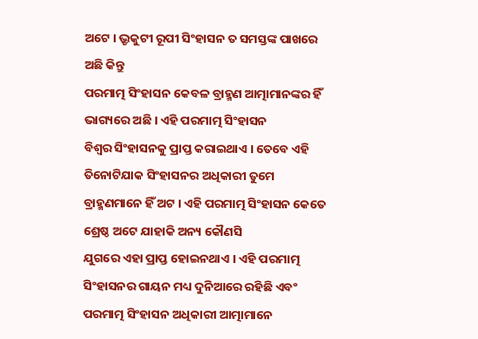ଅଟେ । ଭ୍ରୃକୁଟୀ ରୂପୀ ସିଂହାସନ ତ ସମସ୍ତଙ୍କ ପାଖରେ ଅଛି କିନ୍ତୁ
ପରମାତ୍ମ ସିଂହାସନ କେବଳ ବ୍ରାହ୍ମଣ ଆତ୍ମାମାନଙ୍କର ହିଁ ଭାଗ୍ୟରେ ଅଛି । ଏହି ପରମାତ୍ମ ସିଂହାସନ
ବିଶ୍ୱର ସିଂହାସନକୁ ପ୍ରାପ୍ତ କରାଇଥାଏ । ତେବେ ଏହି ତିନୋଟିଯାକ ସିଂହାସନର ଅଧିକାରୀ ତୁମେ
ବ୍ରାହ୍ମଣମାନେ ହିଁ ଅଟ । ଏହି ପରମାତ୍ମ ସିଂହାସନ କେତେ ଶ୍ରେଷ୍ଠ ଅଟେ ଯାହାକି ଅନ୍ୟ କୌଣସି
ଯୁଗରେ ଏହା ପ୍ରାପ୍ତ ହୋଇନଥାଏ । ଏହି ପରମାତ୍ମ ସିଂହାସନର ଗାୟନ ମଧ୍ୟ ଦୁନିଆରେ ରହିଛି ଏବଂ
ପରମାତ୍ମ ସିଂହାସନ ଅଧିକାରୀ ଆତ୍ମାମାନେ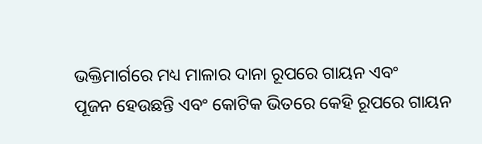ଭକ୍ତିମାର୍ଗରେ ମଧ୍ୟ ମାଳାର ଦାନା ରୂପରେ ଗାୟନ ଏବଂ
ପୂଜନ ହେଉଛନ୍ତି ଏବଂ କୋଟିକ ଭିତରେ କେହି ରୂପରେ ଗାୟନ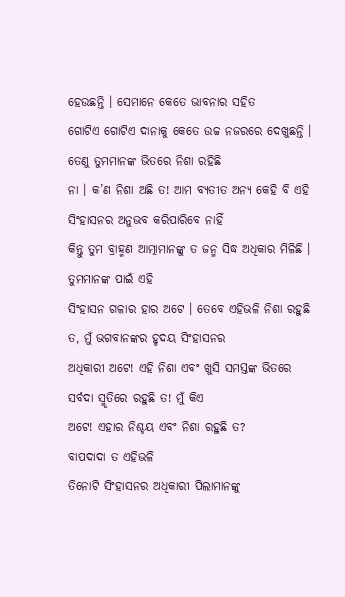ହେଉଛନ୍ତି । ସେମାନେ କେତେ ଭାବନାର ସହିତ
ଗୋଟିଏ ଗୋଟିଏ ଦାନାକୁ କେତେ ଉଚ୍ଚ ନଜରରେ ଦେଖୁଛନ୍ତି । ତେଣୁ ତୁମମାନଙ୍କ ଭିତରେ ନିଶା ରହିଛି
ନା । କ’ଣ ନିଶା ଅଛି ତ! ଆମ ବ୍ୟତୀତ ଅନ୍ୟ କେହି ବି ଏହି ସିଂହାସନର ଅନୁଭବ କରିପାରିବେ ନାହିଁ
କିନ୍ତୁ ତୁମ ବ୍ରାହ୍ମଣ ଆତ୍ମାମାନଙ୍କୁ ତ ଜନ୍ମ ସିଦ୍ଧ ଅଧିକାର ମିଳିଛି । ତୁମମାନଙ୍କ ପାଇଁ ଏହି
ସିଂହାସନ ଗଳାର ହାର ଅଟେ । ତେବେ ଏହିଭଳି ନିଶା ରହୁଛି ତ, ମୁଁ ଭଗବାନଙ୍କର ହୃଦୟ ସିଂହାସନର
ଅଧିକାରୀ ଅଟେ! ଏହି ନିଶା ଏବଂ ଖୁସି ସମସ୍ତଙ୍କ ଭିତରେ ସର୍ବଦା ସ୍ମୃତିରେ ରହୁଛି ତ! ମୁଁ କିଏ
ଅଟେ! ଏହାର ନିଶ୍ଚୟ ଏବଂ ନିଶା ରହୁଛି ତ?
ବାପଦାଦା ତ ଏହିଭଳି
ତିନୋଟି ସିଂହାସନର ଅଧିକାରୀ ପିଲାମାନଙ୍କୁ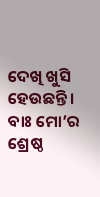ଦେଖି ଖୁସି ହେଉଛନ୍ତି । ବାଃ ମୋ’ର ଶ୍ରେଷ୍ଠ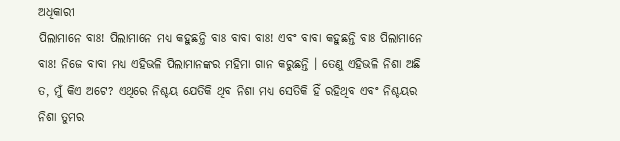ଅଧିକାରୀ
ପିଲାମାନେ ବାଃ! ପିଲାମାନେ ମଧ୍ୟ କହୁଛନ୍ତି ବାଃ ବାବା ବାଃ! ଏବଂ ବାବା କହୁଛନ୍ତି ବାଃ ପିଲାମାନେ
ବାଃ! ନିଜେ ବାବା ମଧ୍ୟ ଏହିଭଳି ପିଲାମାନଙ୍କର ମହିମା ଗାନ କରୁଛନ୍ତି । ତେଣୁ ଏହିଭଳି ନିଶା ଅଛି
ତ, ମୁଁ କିଏ ଅଟେ? ଏଥିରେ ନିଶ୍ଚୟ ଯେତିକି ଥିବ ନିଶା ମଧ୍ୟ ସେତିକି ହିଁ ରହିଥିବ ଏବଂ ନିଶ୍ଚୟର
ନିଶା ତୁମର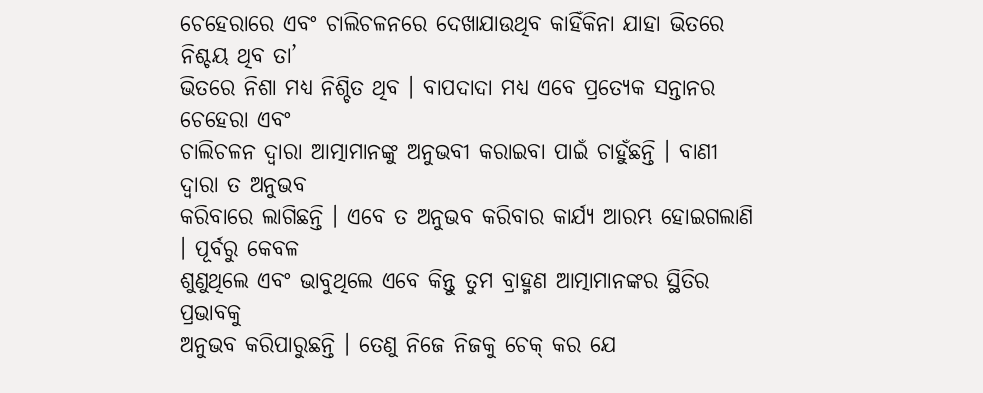ଚେହେରାରେ ଏବଂ ଚାଲିଚଳନରେ ଦେଖାଯାଉଥିବ କାହିଁକିନା ଯାହା ଭିତରେ ନିଶ୍ଚୟ ଥିବ ତା’
ଭିତରେ ନିଶା ମଧ୍ୟ ନିଶ୍ଚିତ ଥିବ । ବାପଦାଦା ମଧ୍ୟ ଏବେ ପ୍ରତ୍ୟେକ ସନ୍ତାନର ଚେହେରା ଏବଂ
ଚାଲିଚଳନ ଦ୍ୱାରା ଆତ୍ମାମାନଙ୍କୁ ଅନୁଭବୀ କରାଇବା ପାଇଁ ଚାହୁଁଛନ୍ତି । ବାଣୀ ଦ୍ୱାରା ତ ଅନୁଭବ
କରିବାରେ ଲାଗିଛନ୍ତି । ଏବେ ତ ଅନୁଭବ କରିବାର କାର୍ଯ୍ୟ ଆରମ୍ଭ ହୋଇଗଲାଣି । ପୂର୍ବରୁ କେବଳ
ଶୁଣୁଥିଲେ ଏବଂ ଭାବୁଥିଲେ ଏବେ କିନ୍ତୁ ତୁମ ବ୍ରାହ୍ମଣ ଆତ୍ମାମାନଙ୍କର ସ୍ଥିତିର ପ୍ରଭାବକୁ
ଅନୁଭବ କରିପାରୁଛନ୍ତି । ତେଣୁ ନିଜେ ନିଜକୁ ଚେକ୍ କର ଯେ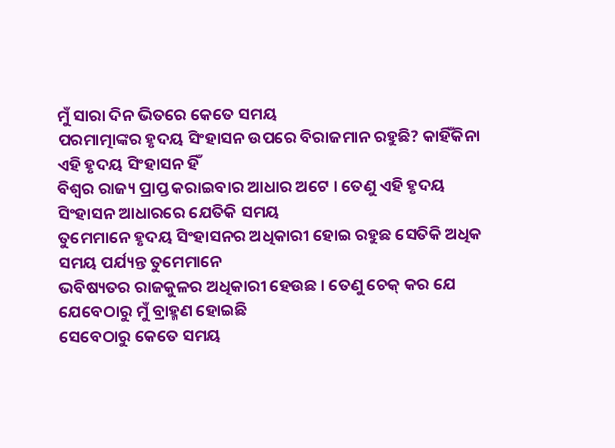ମୁଁ ସାରା ଦିନ ଭିତରେ କେତେ ସମୟ
ପରମାତ୍ମାଙ୍କର ହୃଦୟ ସିଂହାସନ ଉପରେ ବିରାଜମାନ ରହୁଛି? କାହିଁକିନା ଏହି ହୃଦୟ ସିଂହାସନ ହିଁ
ବିଶ୍ୱର ରାଜ୍ୟ ପ୍ରାପ୍ତ କରାଇବାର ଆଧାର ଅଟେ । ତେଣୁ ଏହି ହୃଦୟ ସିଂହାସନ ଆଧାରରେ ଯେତିକି ସମୟ
ତୁମେମାନେ ହୃଦୟ ସିଂହାସନର ଅଧିକାରୀ ହୋଇ ରହୁଛ ସେତିକି ଅଧିକ ସମୟ ପର୍ଯ୍ୟନ୍ତ ତୁମେମାନେ
ଭବିଷ୍ୟତର ରାଜକୁଳର ଅଧିକାରୀ ହେଉଛ । ତେଣୁ ଚେକ୍ କର ଯେ ଯେବେଠାରୁ ମୁଁ ବ୍ରାହ୍ମଣ ହୋଇଛି
ସେବେଠାରୁ କେତେ ସମୟ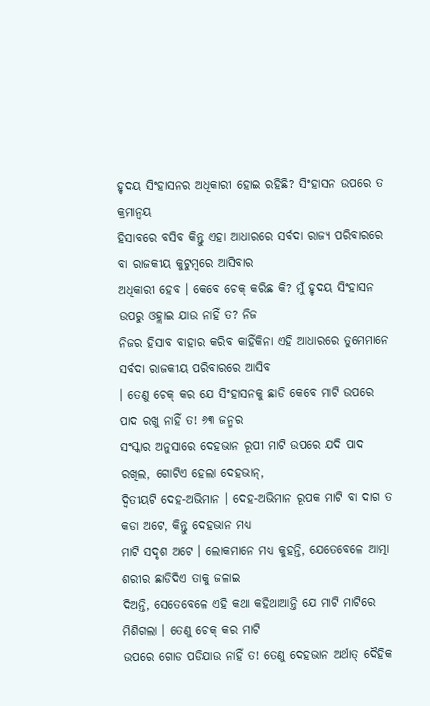ହୃଦୟ ସିଂହାସନର ଅଧିକାରୀ ହୋଇ ରହିଛି? ସିଂହାସନ ଉପରେ ତ କ୍ରମାନ୍ୱୟ
ହିସାବରେ ବସିବ କିନ୍ତୁ ଏହା ଆଧାରରେ ସର୍ବଦା ରାଜ୍ୟ ପରିବାରରେ ବା ରାଜକୀୟ କୁଟୁମ୍ବରେ ଆସିବାର
ଅଧିକାରୀ ହେବ । କେବେ ଚେକ୍ କରିଛ କି? ମୁଁ ହୃଦୟ ସିଂହାସନ ଉପରୁ ଓହ୍ଲାଇ ଯାଉ ନାହିଁ ତ? ନିଜ
ନିଜର ହିସାବ ବାହାର କରିବ କାହିଁକିନା ଏହି ଆଧାରରେ ତୁମେମାନେ ସର୍ବଦା ରାଜକୀୟ ପରିବାରରେ ଆସିବ
। ତେଣୁ ଚେକ୍ କର ଯେ ସିଂହାସନକୁ ଛାଡି କେବେ ମାଟି ଉପରେ ପାଦ ରଖୁ ନାହିଁ ତ! ୬୩ ଜନ୍ମର
ସଂସ୍କାର ଅନୁସାରେ ଦେହଭାନ ରୂପୀ ମାଟି ଉପରେ ଯଦି ପାଦ ରଖିଲ, ଗୋଟିଏ ହେଲା ଦେହଭାନ୍,
ଦ୍ୱିତୀୟଟି ଦେହ-ଅଭିମାନ । ଦେହ-ଅଭିମାନ ରୂପକ ମାଟି ବା ଦାଗ ତ କଡା ଅଟେ, କିନ୍ତୁ ଦେହଭାନ ମଧ୍ୟ
ମାଟି ସଦୃଶ ଅଟେ । ଲୋକମାନେ ମଧ୍ୟ କୁହନ୍ତି, ଯେତେବେଳେ ଆତ୍ମା ଶରୀର ଛାଡିଦିଏ ତାକୁ ଜଳାଇ
ଦିଅନ୍ତି, ସେତେବେଳେ ଏହି କଥା କହିଥାଆନ୍ତି ଯେ ମାଟି ମାଟିରେ ମିଶିଗଲା । ତେଣୁ ଚେକ୍ କର ମାଟି
ଉପରେ ଗୋଡ ପଡିଯାଉ ନାହିଁ ତ! ତେଣୁ ଦେହଭାନ ଅର୍ଥାତ୍ ଦୈହିକ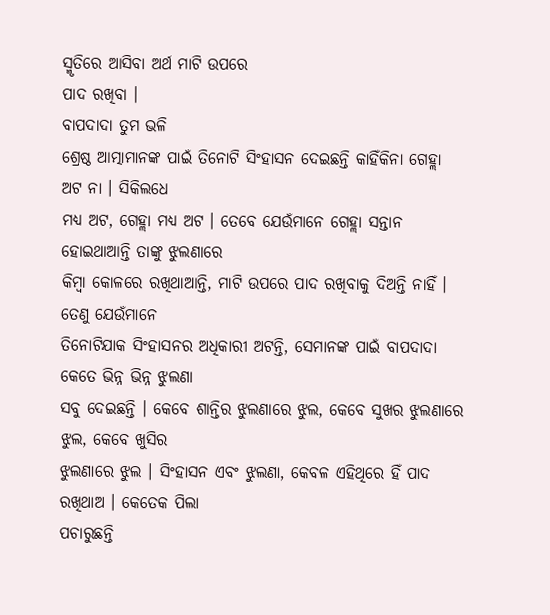ସ୍ମୃତିରେ ଆସିବା ଅର୍ଥ ମାଟି ଉପରେ
ପାଦ ରଖିବା ।
ବାପଦାଦା ତୁମ ଭଳି
ଶ୍ରେଷ୍ଠ ଆତ୍ମାମାନଙ୍କ ପାଇଁ ତିନୋଟି ସିଂହାସନ ଦେଇଛନ୍ତି କାହିଁକିନା ଗେହ୍ଲା ଅଟ ନା । ସିକିଲଧେ
ମଧ୍ୟ ଅଟ, ଗେହ୍ଲା ମଧ୍ୟ ଅଟ । ତେବେ ଯେଉଁମାନେ ଗେହ୍ଲା ସନ୍ତାନ ହୋଇଥାଆନ୍ତି ତାଙ୍କୁ ଝୁଲଣାରେ
କିମ୍ବା କୋଳରେ ରଖିଥାଆନ୍ତି, ମାଟି ଉପରେ ପାଦ ରଖିବାକୁ ଦିଅନ୍ତି ନାହିଁ । ତେଣୁ ଯେଉଁମାନେ
ତିନୋଟିଯାକ ସିଂହାସନର ଅଧିକାରୀ ଅଟନ୍ତି, ସେମାନଙ୍କ ପାଇଁ ବାପଦାଦା କେତେ ଭିନ୍ନ ଭିନ୍ନ ଝୁଲଣା
ସବୁ ଦେଇଛନ୍ତି । କେବେ ଶାନ୍ତିର ଝୁଲଣାରେ ଝୁଲ, କେବେ ସୁଖର ଝୁଲଣାରେ ଝୁଲ, କେବେ ଖୁସିର
ଝୁଲଣାରେ ଝୁଲ । ସିଂହାସନ ଏବଂ ଝୁଲଣା, କେବଳ ଏହିଥିରେ ହିଁ ପାଦ ରଖିଥାଅ । କେତେକ ପିଲା
ପଚାରୁଛନ୍ତି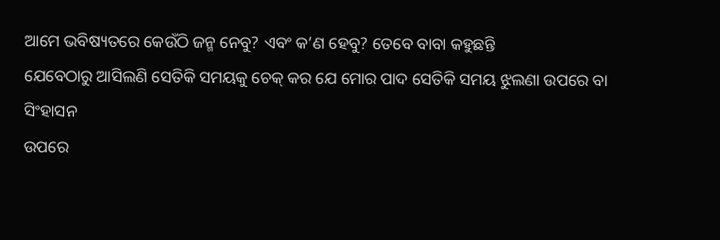ଆମେ ଭବିଷ୍ୟତରେ କେଉଁଠି ଜନ୍ମ ନେବୁ? ଏବଂ କ’ଣ ହେବୁ? ତେବେ ବାବା କହୁଛନ୍ତି
ଯେବେଠାରୁ ଆସିଲଣି ସେତିକି ସମୟକୁ ଚେକ୍ କର ଯେ ମୋର ପାଦ ସେତିକି ସମୟ ଝୁଲଣା ଉପରେ ବା ସିଂହାସନ
ଉପରେ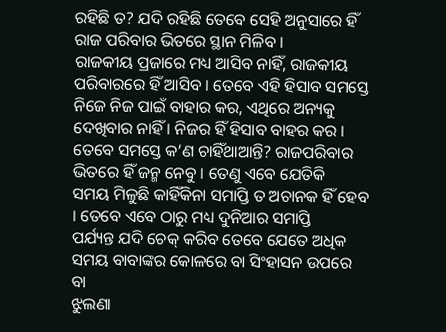ରହିଛି ତ? ଯଦି ରହିଛି ତେବେ ସେହି ଅନୁସାରେ ହିଁ ରାଜ ପରିବାର ଭିତରେ ସ୍ଥାନ ମିଳିବ ।
ରାଜକୀୟ ପ୍ରଜାରେ ମଧ୍ୟ ଆସିବ ନାହିଁ, ରାଜକୀୟ ପରିବାରରେ ହିଁ ଆସିବ । ତେବେ ଏହି ହିସାବ ସମସ୍ତେ
ନିଜେ ନିଜ ପାଇଁ ବାହାର କର, ଏଥିରେ ଅନ୍ୟକୁ ଦେଖିବାର ନାହିଁ । ନିଜର ହିଁ ହିସାବ ବାହର କର ।
ତେବେ ସମସ୍ତେ କ’ଣ ଚାହିଁଥାଆନ୍ତି? ରାଜପରିବାର ଭିତରେ ହିଁ ଜନ୍ମ ନେବୁ । ତେଣୁ ଏବେ ଯେତିକି
ସମୟ ମିଳୁଛି କାହିଁକିନା ସମାପ୍ତି ତ ଅଚାନକ ହିଁ ହେବ । ତେବେ ଏବେ ଠାରୁ ମଧ୍ୟ ଦୁନିଆର ସମାପ୍ତି
ପର୍ଯ୍ୟନ୍ତ ଯଦି ଚେକ୍ କରିବ ତେବେ ଯେତେ ଅଧିକ ସମୟ ବାବାଙ୍କର କୋଳରେ ବା ସିଂହାସନ ଉପରେ ବା
ଝୁଲଣା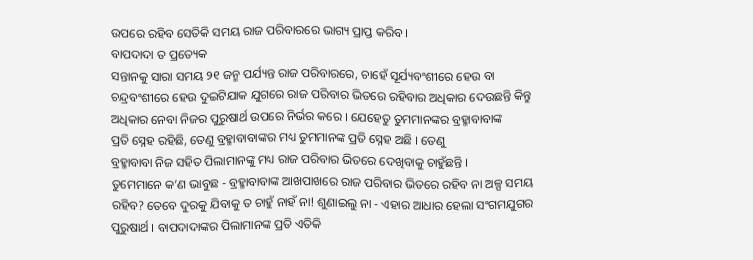ଉପରେ ରହିବ ସେତିକି ସମୟ ରାଜ ପରିବାରରେ ଭାଗ୍ୟ ପ୍ରାପ୍ତ କରିବ ।
ବାପଦାଦା ତ ପ୍ରତ୍ୟେକ
ସନ୍ତାନକୁ ସାରା ସମୟ ୨୧ ଜନ୍ମ ପର୍ଯ୍ୟନ୍ତ ରାଜ ପରିବାରରେ, ଚାହେଁ ସୂର୍ଯ୍ୟବଂଶୀରେ ହେଉ ବା
ଚନ୍ଦ୍ରବଂଶୀରେ ହେଉ ଦୁଇଟିଯାକ ଯୁଗରେ ରାଜ ପରିବାର ଭିତରେ ରହିବାର ଅଧିକାର ଦେଉଛନ୍ତି କିନ୍ତୁ
ଅଧିକାର ନେବା ନିଜର ପୁରୁଷାର୍ଥ ଉପରେ ନିର୍ଭର କରେ । ଯେହେତୁ ତୁମମାନଙ୍କର ବ୍ରହ୍ମାବାବାଙ୍କ
ପ୍ରତି ସ୍ନେହ ରହିଛି, ତେଣୁ ବ୍ରହ୍ମାବାବାଙ୍କର ମଧ୍ୟ ତୁମମାନଙ୍କ ପ୍ରତି ସ୍ନେହ ଅଛି । ତେଣୁ
ବ୍ରହ୍ମାବାବା ନିଜ ସହିତ ପିଲାମାନଙ୍କୁ ମଧ୍ୟ ରାଜ ପରିବାର ଭିତରେ ଦେଖିବାକୁ ଚାହୁଁଛନ୍ତି ।
ତୁମେମାନେ କ’ଣ ଭାବୁଛ - ବ୍ରହ୍ମାବାବାଙ୍କ ଆଖପାଖରେ ରାଜ ପରିବାର ଭିତରେ ରହିବ ନା ଅଳ୍ପ ସମୟ
ରହିବ? ତେବେ ଦୁରକୁ ଯିବାକୁ ତ ଚାହୁଁ ନାହଁ ନା! ଶୁଣାଇଲୁ ନା - ଏହାର ଆଧାର ହେଲା ସଂଗମଯୁଗର
ପୁରୁଷାର୍ଥ । ବାପଦାଦାଙ୍କର ପିଲାମାନଙ୍କ ପ୍ରତି ଏତିକି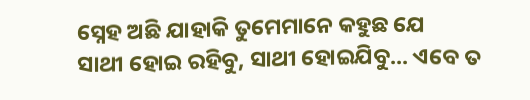ସ୍ନେହ ଅଛି ଯାହାକି ତୁମେମାନେ କହୁଛ ଯେ
ସାଥୀ ହୋଇ ରହିବୁ, ସାଥୀ ହୋଇଯିବୁ... ଏବେ ତ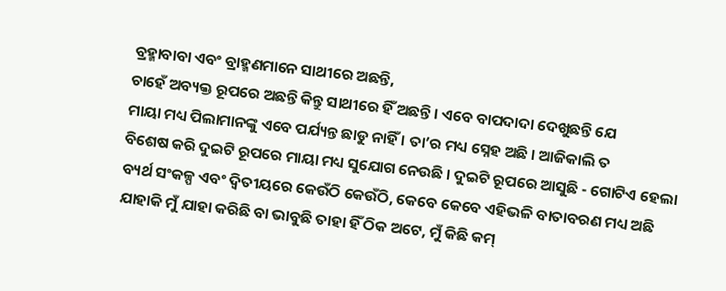ବ୍ରହ୍ମାବାବା ଏବଂ ବ୍ରାହ୍ମଣମାନେ ସାଥୀରେ ଅଛନ୍ତି,
ଚାହେଁ ଅବ୍ୟକ୍ତ ରୂପରେ ଅଛନ୍ତି କିନ୍ତୁ ସାଥୀରେ ହିଁ ଅଛନ୍ତି । ଏବେ ବାପଦାଦା ଦେଖୁଛନ୍ତି ଯେ
ମାୟା ମଧ୍ୟ ପିଲାମାନଙ୍କୁ ଏବେ ପର୍ଯ୍ୟନ୍ତ ଛାଡୁ ନାହିଁ । ତା’ର ମଧ୍ୟ ସ୍ନେହ ଅଛି । ଆଜିକାଲି ତ
ବିଶେଷ କରି ଦୁଇଟି ରୂପରେ ମାୟା ମଧ୍ୟ ସୁଯୋଗ ନେଉଛି । ଦୁଇଟି ରୂପରେ ଆସୁଛି - ଗୋଟିଏ ହେଲା
ବ୍ୟର୍ଥ ସଂକଳ୍ପ ଏବଂ ଦ୍ୱିତୀୟରେ କେଉଁଠି କେଉଁଠି, କେବେ କେବେ ଏହିଭଳି ବାତାବରଣ ମଧ୍ୟ ଅଛି
ଯାହାକି ମୁଁ ଯାହା କରିଛି ବା ଭାବୁଛି ତାହା ହିଁ ଠିକ ଅଟେ, ମୁଁ କିଛି କମ୍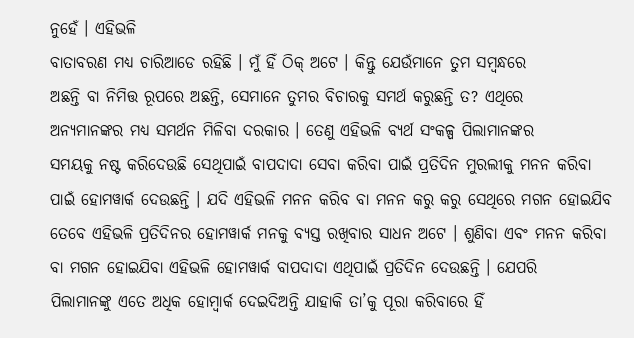ନୁହେଁ । ଏହିଭଳି
ବାତାବରଣ ମଧ୍ୟ ଚାରିଆଡେ ରହିଛି । ମୁଁ ହିଁ ଠିକ୍ ଅଟେ । କିନ୍ତୁ ଯେଉଁମାନେ ତୁମ ସମ୍ବନ୍ଧରେ
ଅଛନ୍ତି ବା ନିମିତ୍ତ ରୂପରେ ଅଛନ୍ତି, ସେମାନେ ତୁମର ବିଚାରକୁ ସମର୍ଥ କରୁଛନ୍ତି ତ? ଏଥିରେ
ଅନ୍ୟମାନଙ୍କର ମଧ୍ୟ ସମର୍ଥନ ମିଳିବା ଦରକାର । ତେଣୁ ଏହିଭଳି ବ୍ୟର୍ଥ ସଂକଳ୍ପ ପିଲାମାନଙ୍କର
ସମୟକୁ ନଷ୍ଟ କରିଦେଉଛି ସେଥିପାଇଁ ବାପଦାଦା ସେବା କରିବା ପାଇଁ ପ୍ରତିଦିନ ମୁରଲୀକୁ ମନନ କରିବା
ପାଇଁ ହୋମୱାର୍କ ଦେଉଛନ୍ତି । ଯଦି ଏହିଭଳି ମନନ କରିବ ବା ମନନ କରୁ କରୁ ସେଥିରେ ମଗନ ହୋଇଯିବ
ତେବେ ଏହିଭଳି ପ୍ରତିଦିନର ହୋମୱାର୍କ ମନକୁ ବ୍ୟସ୍ତ ରଖିବାର ସାଧନ ଅଟେ । ଶୁଣିବା ଏବଂ ମନନ କରିବା
ବା ମଗନ ହୋଇଯିବା ଏହିଭଳି ହୋମୱାର୍କ ବାପଦାଦା ଏଥିପାଇଁ ପ୍ରତିଦିନ ଦେଉଛନ୍ତି । ଯେପରି
ପିଲାମାନଙ୍କୁ ଏତେ ଅଧିକ ହୋମ୍ୱାର୍କ ଦେଇଦିଅନ୍ତି ଯାହାକି ତା’କୁ ପୂରା କରିବାରେ ହିଁ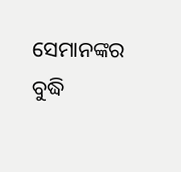ସେମାନଙ୍କର ବୁଦ୍ଧି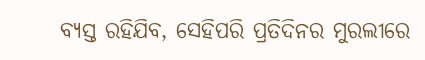ବ୍ୟସ୍ତ ରହିଯିବ, ସେହିପରି ପ୍ରତିଦିନର ମୁରଲୀରେ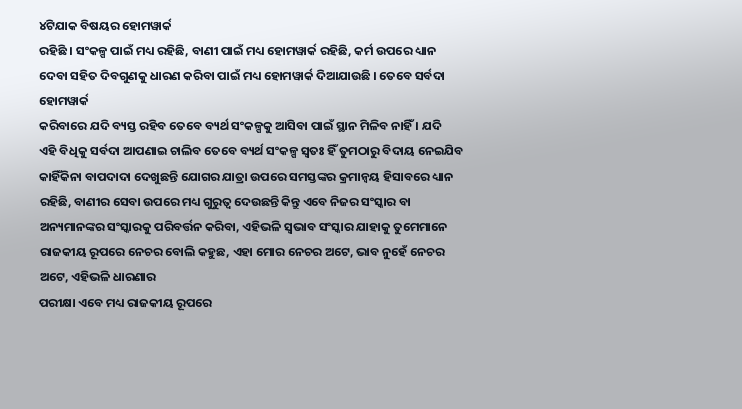୪ଟିଯାକ ବିଷୟର ହୋମୱାର୍କ
ରହିଛି । ସଂକଳ୍ପ ପାଇଁ ମଧ୍ୟ ରହିଛି, ବାଣୀ ପାଇଁ ମଧ୍ୟ ହୋମୱାର୍କ ରହିଛି, କର୍ମ ଉପରେ ଧ୍ୟାନ
ଦେବା ସହିତ ଦିବଗୁଣକୁ ଧାରଣ କରିବା ପାଇଁ ମଧ୍ୟ ହୋମୱାର୍କ ଦିଆଯାଉଛି । ତେବେ ସର୍ବଦା ହୋମୱାର୍କ
କରିବାରେ ଯଦି ବ୍ୟସ୍ତ ରହିବ ତେବେ ବ୍ୟର୍ଥ ସଂକଳ୍ପକୁ ଆସିବା ପାଇଁ ସ୍ଥାନ ମିଳିବ ନାହିଁ । ଯଦି
ଏହି ବିଧିକୁ ସର୍ବଦା ଆପଣାଇ ଚାଲିବ ତେବେ ବ୍ୟର୍ଥ ସଂକଳ୍ପ ସ୍ୱତଃ ହିଁ ତୁମଠାରୁ ବିଦାୟ ନେଇଯିବ
କାହିଁକିନା ବାପଦାଦା ଦେଖୁଛନ୍ତି ଯୋଗର ଯାତ୍ରା ଉପରେ ସମସ୍ତଙ୍କର କ୍ରମାନ୍ୱୟ ହିସାବରେ ଧ୍ୟାନ
ରହିଛି, ବାଣୀର ସେବା ଉପରେ ମଧ୍ୟ ଗୁରୁତ୍ୱ ଦେଉଛନ୍ତି କିନ୍ତୁ ଏବେ ନିଜର ସଂସ୍କାର ବା
ଅନ୍ୟମାନଙ୍କର ସଂସ୍କାରକୁ ପରିବର୍ତ୍ତନ କରିବା, ଏହିଭଳି ସ୍ୱଭାବ ସଂସ୍କାର ଯାହାକୁ ତୁମେମାନେ
ରାଜକୀୟ ରୂପରେ ନେଚର ବୋଲି କହୁଛ, ଏହା ମୋର ନେଚର ଅଟେ, ଭାବ ନୁହେଁ ନେଚର ଅଟେ, ଏହିଭଳି ଧାରଣାର
ପରୀକ୍ଷା ଏବେ ମଧ୍ୟ ରାଜକୀୟ ରୂପରେ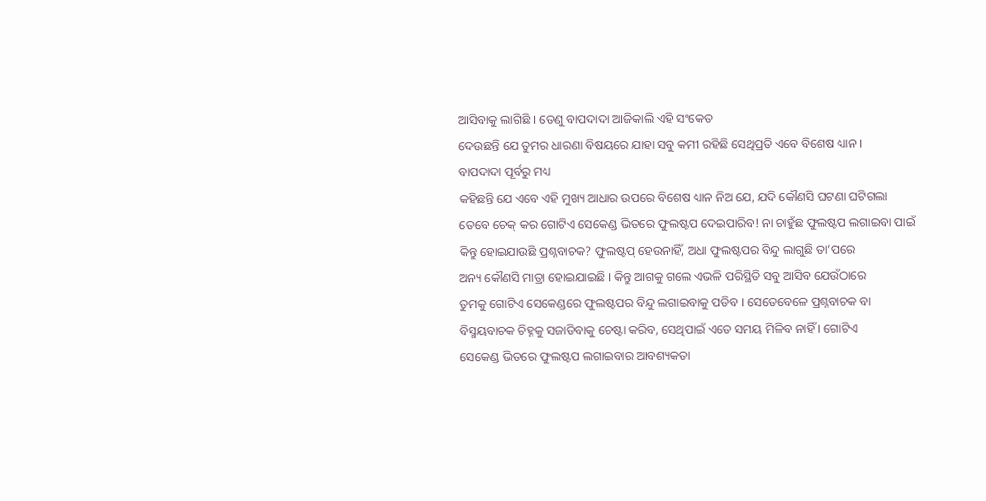ଆସିବାକୁ ଲାଗିଛି । ତେଣୁ ବାପଦାଦା ଆଜିକାଲି ଏହି ସଂକେତ
ଦେଉଛନ୍ତି ଯେ ତୁମର ଧାରଣା ବିଷୟରେ ଯାହା ସବୁ କମୀ ରହିଛି ସେଥିପ୍ରତି ଏବେ ବିଶେଷ ଧ୍ୟାନ ।
ବାପଦାଦା ପୂର୍ବରୁ ମଧ୍ୟ
କହିଛନ୍ତି ଯେ ଏବେ ଏହି ମୁଖ୍ୟ ଆଧାର ଉପରେ ବିଶେଷ ଧ୍ୟାନ ନିଅ ଯେ, ଯଦି କୌଣସି ଘଟଣା ଘଟିଗଲା
ତେବେ ଚେକ୍ କର ଗୋଟିଏ ସେକେଣ୍ଡ ଭିତରେ ଫୁଲଷ୍ଟପ ଦେଇପାରିବ! ନା ଚାହୁଁଛ ଫୁଲଷ୍ଟପ ଲଗାଇବା ପାଇଁ
କିନ୍ତୁ ହୋଇଯାଉଛି ପ୍ରଶ୍ନବାଚକ? ଫୁଲଷ୍ଟପ୍ ହେଉନାହିଁ, ଅଧା ଫୁଲଷ୍ଟପର ବିନ୍ଦୁ ଲାଗୁଛି ତା’ପରେ
ଅନ୍ୟ କୌଣସି ମାତ୍ରା ହୋଇଯାଇଛି । କିନ୍ତୁ ଆଗକୁ ଗଲେ ଏଭଳି ପରିସ୍ଥିତି ସବୁ ଆସିବ ଯେଉଁଠାରେ
ତୁମକୁ ଗୋଟିଏ ସେକେଣ୍ଡରେ ଫୁଲଷ୍ଟପର ବିନ୍ଦୁ ଲଗାଇବାକୁ ପଡିବ । ସେତେବେଳେ ପ୍ରଶ୍ନବାଚକ ବା
ବିସ୍ମୟବାଚକ ଚିହ୍ନକୁ ସଜାଡିବାକୁ ଚେଷ୍ଟା କରିବ, ସେଥିପାଇଁ ଏତେ ସମୟ ମିଳିବ ନାହିଁ । ଗୋଟିଏ
ସେକେଣ୍ଡ ଭିତରେ ଫୁଲଷ୍ଟପ ଲଗାଇବାର ଆବଶ୍ୟକତା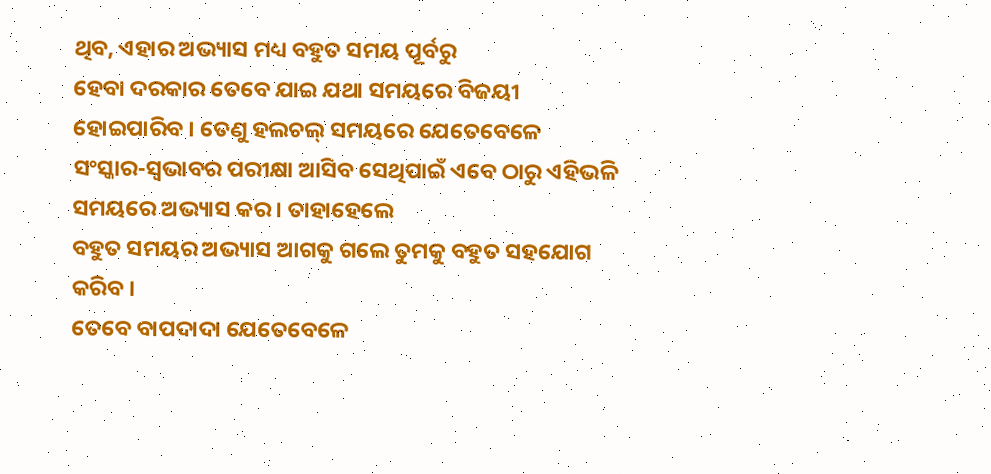ଥିବ, ଏହାର ଅଭ୍ୟାସ ମଧ୍ୟ ବହୁତ ସମୟ ପୂର୍ବରୁ
ହେବା ଦରକାର ତେବେ ଯାଇ ଯଥା ସମୟରେ ବିଜୟୀ ହୋଇପାରିବ । ତେଣୁ ହଲଚଲ୍ ସମୟରେ ଯେତେବେଳେ
ସଂସ୍କାର-ସ୍ୱଭାବର ପରୀକ୍ଷା ଆସିବ ସେଥିପାଇଁ ଏବେ ଠାରୁ ଏହିଭଳି ସମୟରେ ଅଭ୍ୟାସ କର । ତାହାହେଲେ
ବହୁତ ସମୟର ଅଭ୍ୟାସ ଆଗକୁ ଗଲେ ତୁମକୁ ବହୁତ ସହଯୋଗ କରିବ ।
ତେବେ ବାପଦାଦା ଯେତେବେଳେ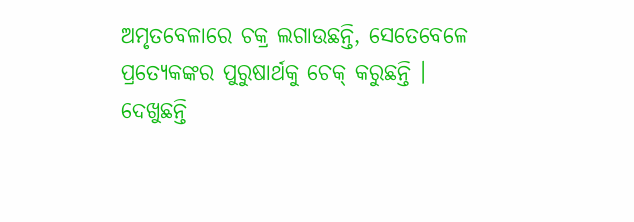ଅମୃତବେଳାରେ ଚକ୍ର ଲଗାଉଛନ୍ତି, ସେତେବେଳେ ପ୍ରତ୍ୟେକଙ୍କର ପୁରୁଷାର୍ଥକୁ ଚେକ୍ କରୁଛନ୍ତି ।
ଦେଖୁଛନ୍ତି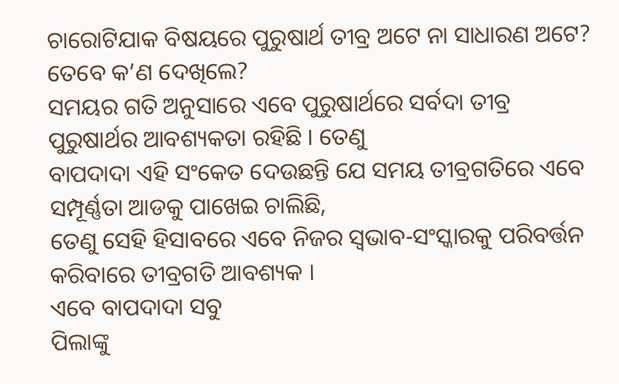ଚାରୋଟିଯାକ ବିଷୟରେ ପୁରୁଷାର୍ଥ ତୀବ୍ର ଅଟେ ନା ସାଧାରଣ ଅଟେ? ତେବେ କ’ଣ ଦେଖିଲେ?
ସମୟର ଗତି ଅନୁସାରେ ଏବେ ପୁରୁଷାର୍ଥରେ ସର୍ବଦା ତୀବ୍ର ପୁରୁଷାର୍ଥର ଆବଶ୍ୟକତା ରହିଛି । ତେଣୁ
ବାପଦାଦା ଏହି ସଂକେତ ଦେଉଛନ୍ତି ଯେ ସମୟ ତୀବ୍ରଗତିରେ ଏବେ ସମ୍ପୂର୍ଣ୍ଣତା ଆଡକୁ ପାଖେଇ ଚାଲିଛି,
ତେଣୁ ସେହି ହିସାବରେ ଏବେ ନିଜର ସ୍ୱଭାବ-ସଂସ୍କାରକୁ ପରିବର୍ତ୍ତନ କରିବାରେ ତୀବ୍ରଗତି ଆବଶ୍ୟକ ।
ଏବେ ବାପଦାଦା ସବୁ
ପିଲାଙ୍କୁ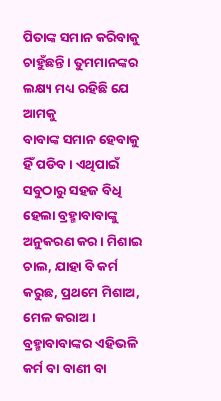ପିତାଙ୍କ ସମାନ କରିବାକୁ ଚାହୁଁଛନ୍ତି । ତୁମମାନଙ୍କର ଲକ୍ଷ୍ୟ ମଧ୍ୟ ରହିଛି ଯେ ଆମକୁ
ବାବାଙ୍କ ସମାନ ହେବାକୁ ହିଁ ପଡିବ । ଏଥିପାଇଁ ସବୁଠାରୁ ସହଜ ବିଧି ହେଲା ବ୍ରହ୍ମାବାବାଙ୍କୁ
ଅନୁକରଣ କର । ମିଶାଇ ଚାଲ, ଯାହା ବି କର୍ମ କରୁଛ, ପ୍ରଥମେ ମିଶାଅ, ମେଳ କରାଅ ।
ବ୍ରହ୍ମାବାବାଙ୍କର ଏହିଭଳି କର୍ମ ବା ବାଣୀ ବା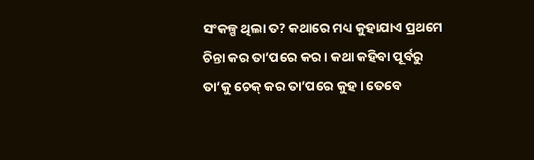ସଂକଳ୍ପ ଥିଲା ତ? କଥାରେ ମଧ୍ୟ କୁହାଯାଏ ପ୍ରଥମେ
ଚିନ୍ତା କର ତା’ପରେ କର । କଥା କହିବା ପୂର୍ବରୁ ତା’କୁ ଚେକ୍ କର ତା’ପରେ କୁହ । ତେବେ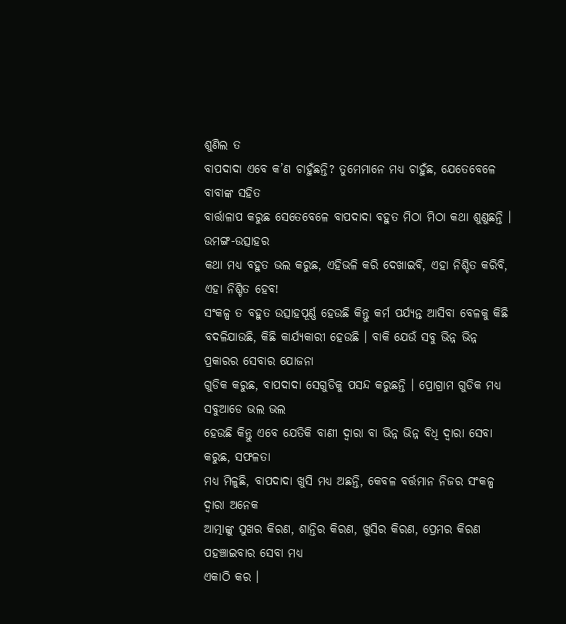ଶୁଣିଲ ତ
ବାପଦାଦା ଏବେ କ’ଣ ଚାହୁଁଛନ୍ତି? ତୁମେମାନେ ମଧ୍ୟ ଚାହୁଁଛ, ଯେତେବେଳେ ବାବାଙ୍କ ସହିତ
ବାର୍ତ୍ତାଳାପ କରୁଛ ସେତେବେଳେ ବାପଦାଦା ବହୁତ ମିଠା ମିଠା କଥା ଶୁଣୁଛନ୍ତି । ଉମଙ୍ଗ-ଉତ୍ସାହର
କଥା ମଧ୍ୟ ବହୁତ ଭଲ କରୁଛ, ଏହିଭଳି କରି ଦେଖାଇବି, ଏହା ନିଶ୍ଚିତ କରିବି, ଏହା ନିଶ୍ଚିତ ହେବ!
ସଂକଳ୍ପ ତ ବହୁତ ଉତ୍ସାହପୂର୍ଣ୍ଣ ହେଉଛି କିନ୍ତୁ କର୍ମ ପର୍ଯ୍ୟନ୍ତ ଆସିବା ବେଳକୁ କିଛି
ବଦଳିଯାଉଛି, କିଛି କାର୍ଯ୍ୟକାରୀ ହେଉଛି । ବାକି ଯେଉଁ ସବୁ ଭିନ୍ନ ଭିନ୍ନ ପ୍ରକାରର ସେବାର ଯୋଜନା
ଗୁଡିକ କରୁଛ, ବାପଦାଦା ସେଗୁଡିକୁ ପସନ୍ଦ କରୁଛନ୍ତି । ପ୍ରୋଗ୍ରାମ ଗୁଡିକ ମଧ୍ୟ ସବୁଆଡେ ଭଲ ଭଲ
ହେଉଛି କିନ୍ତୁ ଏବେ ଯେତିକି ବାଣୀ ଦ୍ୱାରା ବା ଭିନ୍ନ ଭିନ୍ନ ବିଧି ଦ୍ୱାରା ସେବା କରୁଛ, ସଫଳତା
ମଧ୍ୟ ମିଳୁଛି, ବାପଦାଦା ଖୁସି ମଧ୍ୟ ଅଛନ୍ତି, କେବଳ ବର୍ତ୍ତମାନ ନିଜର ସଂକଳ୍ପ ଦ୍ୱାରା ଅନେକ
ଆତ୍ମାଙ୍କୁ ସୁଖର କିରଣ, ଶାନ୍ତିର କିରଣ, ଖୁସିର କିରଣ, ପ୍ରେମର କିରଣ ପହଞ୍ଚାଇବାର ସେବା ମଧ୍ୟ
ଏକାଠି କର ।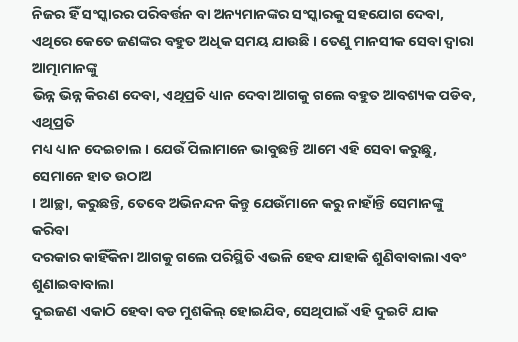ନିଜର ହିଁ ସଂସ୍କାରର ପରିବର୍ତ୍ତନ ବା ଅନ୍ୟମାନଙ୍କର ସଂସ୍କାରକୁ ସହଯୋଗ ଦେବା,
ଏଥିରେ କେତେ ଜଣଙ୍କର ବହୁତ ଅଧିକ ସମୟ ଯାଉଛି । ତେଣୁ ମାନସୀକ ସେବା ଦ୍ୱାରା ଆତ୍ମାମାନଙ୍କୁ
ଭିନ୍ନ ଭିନ୍ନ କିରଣ ଦେବା, ଏଥିପ୍ରତି ଧ୍ୟାନ ଦେବା ଆଗକୁ ଗଲେ ବହୁତ ଆବଶ୍ୟକ ପଡିବ, ଏଥିପ୍ରତି
ମଧ୍ୟ ଧ୍ୟାନ ଦେଇଚାଲ । ଯେଉଁ ପିଲାମାନେ ଭାବୁଛନ୍ତି ଆମେ ଏହି ସେବା କରୁଛୁ, ସେମାନେ ହାତ ଉଠାଅ
। ଆଚ୍ଛା, କରୁଛନ୍ତି, ତେବେ ଅଭିନନ୍ଦନ କିନ୍ତୁ ଯେଉଁମାନେ କରୁ ନାହାଁନ୍ତି ସେମାନଙ୍କୁ କରିବା
ଦରକାର କାହିଁକିନା ଆଗକୁ ଗଲେ ପରିସ୍ଥିତି ଏଭଳି ହେବ ଯାହାକି ଶୁଣିବାବାଲା ଏବଂ ଶୁଣାଇବାବାଲା
ଦୁଇଜଣ ଏକାଠି ହେବା ବଡ ମୁଶକିଲ୍ ହୋଇଯିବ, ସେଥିପାଇଁ ଏହି ଦୁଇଟି ଯାକ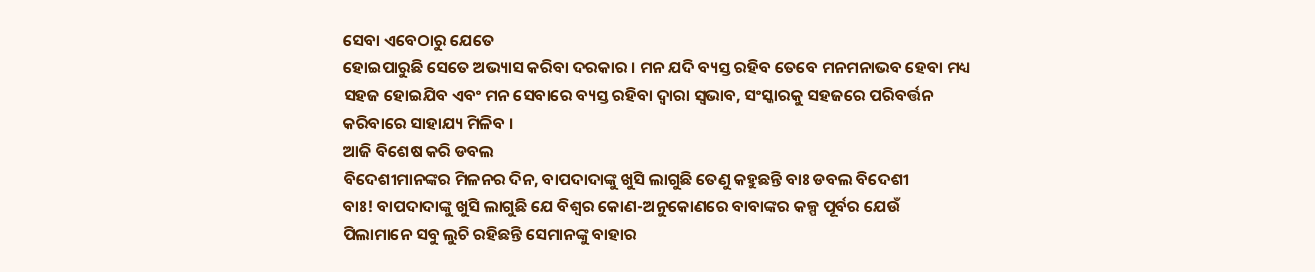ସେବା ଏବେଠାରୁ ଯେତେ
ହୋଇପାରୁଛି ସେତେ ଅଭ୍ୟାସ କରିବା ଦରକାର । ମନ ଯଦି ବ୍ୟସ୍ତ ରହିବ ତେବେ ମନମନାଭବ ହେବା ମଧ୍ୟ
ସହଜ ହୋଇଯିବ ଏବଂ ମନ ସେବାରେ ବ୍ୟସ୍ତ ରହିବା ଦ୍ୱାରା ସ୍ୱଭାବ, ସଂସ୍କାରକୁ ସହଜରେ ପରିବର୍ତ୍ତନ
କରିବାରେ ସାହାଯ୍ୟ ମିଳିବ ।
ଆଜି ବିଶେଷ କରି ଡବଲ
ବିଦେଶୀମାନଙ୍କର ମିଳନର ଦିନ, ବାପଦାଦାଙ୍କୁ ଖୁସି ଲାଗୁଛି ତେଣୁ କହୁଛନ୍ତି ବାଃ ଡବଲ ବିଦେଶୀ
ବାଃ! ବାପଦାଦାଙ୍କୁ ଖୁସି ଲାଗୁଛି ଯେ ବିଶ୍ୱର କୋଣ-ଅନୁକୋଣରେ ବାବାଙ୍କର କଳ୍ପ ପୂର୍ବର ଯେଉଁ
ପିଲାମାନେ ସବୁ ଲୁଚି ରହିଛନ୍ତି ସେମାନଙ୍କୁ ବାହାର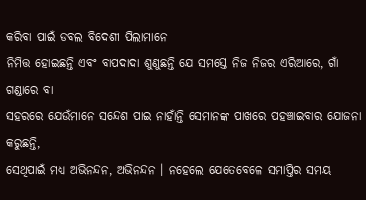କରିବା ପାଇଁ ଡବଲ ବିଦେଶୀ ପିଲାମାନେ
ନିମିତ୍ତ ହୋଇଛନ୍ତି ଏବଂ ବାପଦାଦା ଶୁଣୁଛନ୍ତି ଯେ ସମସ୍ତେ ନିଜ ନିଜର ଏରିଆରେ, ଗାଁ ଗଣ୍ଡାରେ ବା
ସହରରେ ଯେଉଁମାନେ ସନ୍ଦେଶ ପାଇ ନାହାଁନ୍ତି ସେମାନଙ୍କ ପାଖରେ ପହଞ୍ଚାଇବାର ଯୋଜନା କରୁଛନ୍ତି,
ସେଥିପାଇଁ ମଧ୍ୟ ଅଭିନନ୍ଦନ, ଅଭିନନ୍ଦନ । ନହେଲେ ଯେତେବେଳେ ସମାପ୍ତିର ସମୟ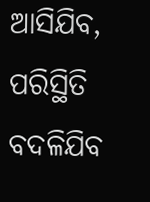ଆସିଯିବ, ପରିସ୍ଥିତି
ବଦଳିଯିବ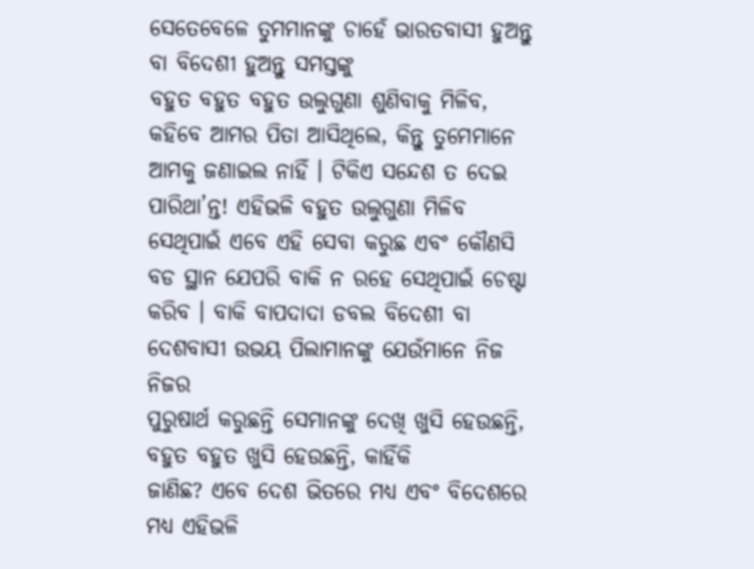ସେତେବେଳେ ତୁମମାନଙ୍କୁ ଚାହେଁ ଭାରତବାସୀ ହୁଅନ୍ତୁ ବା ବିଦେଶୀ ହୁଅନ୍ତୁ ସମସ୍ତଙ୍କୁ
ବହୁତ ବହୁତ ବହୁତ ଉଲୁଗୁଣା ଶୁଣିବାକୁ ମିଳିବ, କହିବେ ଆମର ପିତା ଆସିଥିଲେ, କିନ୍ତୁ ତୁମେମାନେ
ଆମକୁ ଜଣାଇଲ ନାହିଁ । ଟିକିଏ ସନ୍ଦେଶ ତ ଦେଇ ପାରିଥା’ନ୍ତ! ଏହିଭଳି ବହୁତ ଉଲୁଗୁଣା ମିଳିବ
ସେଥିପାଇଁ ଏବେ ଏହି ସେବା କରୁଛ ଏବଂ କୌଣସି ବଡ ସ୍ଥାନ ଯେପରି ବାକି ନ ରହେ ସେଥିପାଇଁ ଚେଷ୍ଟା
କରିବ । ବାକି ବାପଦାଦା ଡବଲ ବିଦେଶୀ ବା ଦେଶବାସୀ ଉଭୟ ପିଲାମାନଙ୍କୁ ଯେଉଁମାନେ ନିଜ ନିଜର
ପୁରୁଷାର୍ଥ କରୁଛନ୍ତି ସେମାନଙ୍କୁ ଦେଖି ଖୁସି ହେଉଛନ୍ତି, ବହୁତ ବହୁତ ଖୁସି ହେଉଛନ୍ତି, କାହିଁକି
ଜାଣିଛ? ଏବେ ଦେଶ ଭିତରେ ମଧ୍ୟ ଏବଂ ବିଦେଶରେ ମଧ୍ୟ ଏହିଭଳି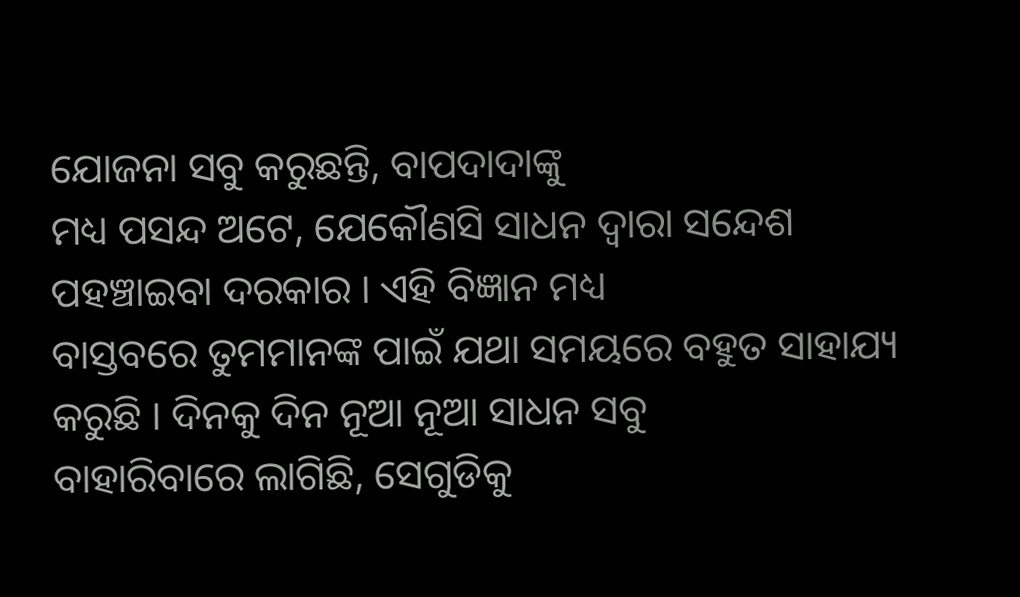ଯୋଜନା ସବୁ କରୁଛନ୍ତି, ବାପଦାଦାଙ୍କୁ
ମଧ୍ୟ ପସନ୍ଦ ଅଟେ, ଯେକୌଣସି ସାଧନ ଦ୍ୱାରା ସନ୍ଦେଶ ପହଞ୍ଚାଇବା ଦରକାର । ଏହି ବିଜ୍ଞାନ ମଧ୍ୟ
ବାସ୍ତବରେ ତୁମମାନଙ୍କ ପାଇଁ ଯଥା ସମୟରେ ବହୁତ ସାହାଯ୍ୟ କରୁଛି । ଦିନକୁ ଦିନ ନୂଆ ନୂଆ ସାଧନ ସବୁ
ବାହାରିବାରେ ଲାଗିଛି, ସେଗୁଡିକୁ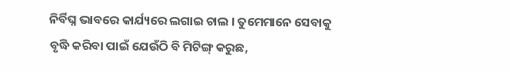ନିର୍ବିଘ୍ନ ଭାବରେ କାର୍ଯ୍ୟରେ ଲଗାଇ ଚାଲ । ତୁମେମାନେ ସେବାକୁ
ବୃଦ୍ଧି କରିବା ପାଇଁ ଯେଉଁଠି ବି ମିଟିଙ୍ଗ୍ କରୁଛ,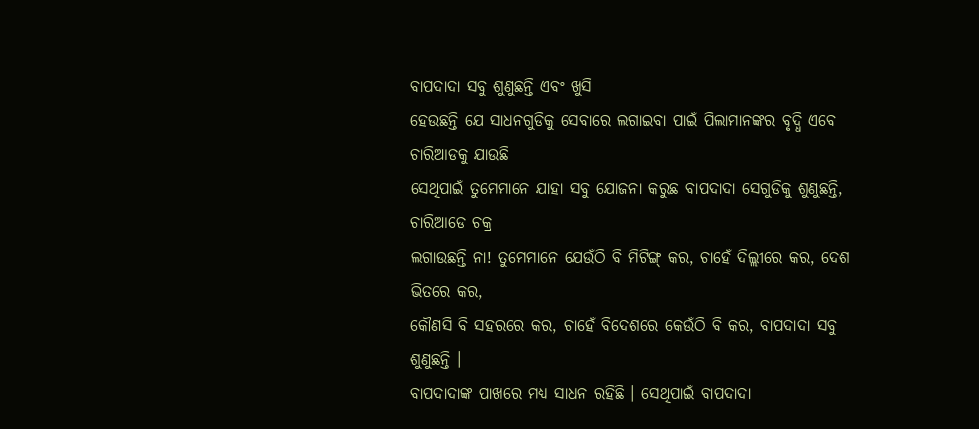ବାପଦାଦା ସବୁ ଶୁଣୁଛନ୍ତି ଏବଂ ଖୁସି
ହେଉଛନ୍ତି ଯେ ସାଧନଗୁଡିକୁ ସେବାରେ ଲଗାଇବା ପାଇଁ ପିଲାମାନଙ୍କର ବୃଦ୍ଧି ଏବେ ଚାରିଆଡକୁ ଯାଉଛି
ସେଥିପାଇଁ ତୁମେମାନେ ଯାହା ସବୁ ଯୋଜନା କରୁଛ ବାପଦାଦା ସେଗୁଡିକୁ ଶୁଣୁଛନ୍ତି, ଚାରିଆଡେ ଚକ୍ର
ଲଗାଉଛନ୍ତି ନା! ତୁମେମାନେ ଯେଉଁଠି ବି ମିଟିଙ୍ଗ୍ କର, ଚାହେଁ ଦିଲ୍ଲୀରେ କର, ଦେଶ ଭିତରେ କର,
କୌଣସି ବି ସହରରେ କର, ଚାହେଁ ବିଦେଶରେ କେଉଁଠି ବି କର, ବାପଦାଦା ସବୁ ଶୁଣୁଛନ୍ତି ।
ବାପଦାଦାଙ୍କ ପାଖରେ ମଧ୍ୟ ସାଧନ ରହିଛି । ସେଥିପାଇଁ ବାପଦାଦା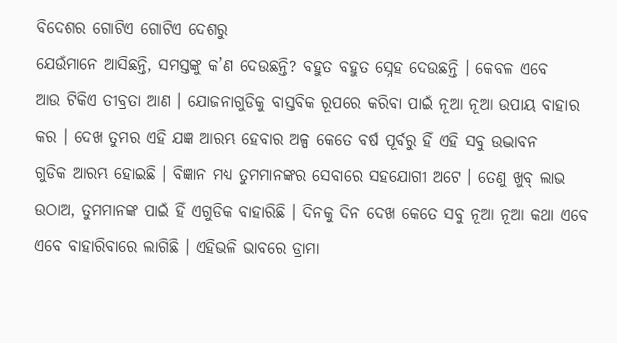ବିଦେଶର ଗୋଟିଏ ଗୋଟିଏ ଦେଶରୁ
ଯେଉଁମାନେ ଆସିଛନ୍ତି, ସମସ୍ତଙ୍କୁ କ’ଣ ଦେଉଛନ୍ତି? ବହୁତ ବହୁତ ସ୍ନେହ ଦେଉଛନ୍ତି । କେବଳ ଏବେ
ଆଉ ଟିକିଏ ତୀବ୍ରତା ଆଣ । ଯୋଜନାଗୁଡିକୁ ବାସ୍ତବିକ ରୂପରେ କରିବା ପାଇଁ ନୂଆ ନୂଆ ଉପାୟ ବାହାର
କର । ଦେଖ ତୁମର ଏହି ଯଜ୍ଞ ଆରମ୍ଭ ହେବାର ଅଳ୍ପ କେତେ ବର୍ଷ ପୂର୍ବରୁ ହିଁ ଏହି ସବୁ ଉଦ୍ଭାବନ
ଗୁଡିକ ଆରମ୍ଭ ହୋଇଛି । ବିଜ୍ଞାନ ମଧ୍ୟ ତୁମମାନଙ୍କର ସେବାରେ ସହଯୋଗୀ ଅଟେ । ତେଣୁ ଖୁବ୍ ଲାଭ
ଉଠାଅ, ତୁମମାନଙ୍କ ପାଇଁ ହିଁ ଏଗୁଡିକ ବାହାରିଛି । ଦିନକୁ ଦିନ ଦେଖ କେତେ ସବୁ ନୂଆ ନୂଆ କଥା ଏବେ
ଏବେ ବାହାରିବାରେ ଲାଗିଛି । ଏହିଭଳି ଭାବରେ ଡ୍ରାମା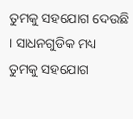ତୁମକୁ ସହଯୋଗ ଦେଉଛି । ସାଧନଗୁଡିକ ମଧ୍ୟ
ତୁମକୁ ସହଯୋଗ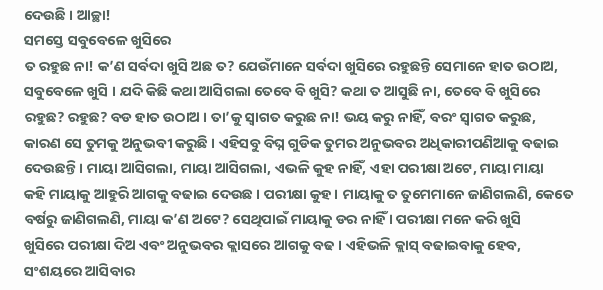ଦେଉଛି । ଆଚ୍ଛା!
ସମସ୍ତେ ସବୁବେଳେ ଖୁସିରେ
ତ ରହୁଛ ନା! କ’ଣ ସର୍ବଦା ଖୁସି ଅଛ ତ? ଯେଉଁମାନେ ସର୍ବଦା ଖୁସିରେ ରହୁଛନ୍ତି ସେମାନେ ହାତ ଉଠାଅ,
ସବୁବେଳେ ଖୁସି । ଯଦି କିଛି କଥା ଆସିଗଲା ତେବେ ବି ଖୁସି? କଥା ତ ଆସୁଛି ନା, ତେବେ ବି ଖୁସିରେ
ରହୁଛ? ରହୁଛ? ବଡ ହାତ ଉଠାଅ । ତା’କୁ ସ୍ୱାଗତ କରୁଛ ନା! ଭୟ କରୁ ନାହିଁ, ବରଂ ସ୍ୱାଗତ କରୁଛ,
କାରଣ ସେ ତୁମକୁ ଅନୁଭବୀ କରୁଛି । ଏହିସବୁ ବିଘ୍ନ ଗୁଡିକ ତୁମର ଅନୁଭବର ଅଧିକାରୀପଣିଆକୁ ବଢାଇ
ଦେଉଛନ୍ତି । ମାୟା ଆସିଗଲା, ମାୟା ଆସିଗଲା, ଏଭଳି କୁହ ନାହିଁ, ଏହା ପରୀକ୍ଷା ଅଟେ, ମାୟା ମାୟା
କହି ମାୟାକୁ ଆହୁରି ଆଗକୁ ବଢାଇ ଦେଉଛ । ପରୀକ୍ଷା କୁହ । ମାୟାକୁ ତ ତୁମେମାନେ ଜାଣିଗଲଣି, କେତେ
ବର୍ଷରୁ ଜାଣିଗଲଣି, ମାୟା କ’ଣ ଅଟେ? ସେଥିପାଇଁ ମାୟାକୁ ଡର ନାହିଁ । ପରୀକ୍ଷା ମନେ କରି ଖୁସି
ଖୁସିରେ ପରୀକ୍ଷା ଦିଅ ଏବଂ ଅନୁଭବର କ୍ଲାସରେ ଆଗକୁ ବଢ । ଏହିଭଳି କ୍ଲାସ୍ ବଢାଇବାକୁ ହେବ,
ସଂଶୟରେ ଆସିବାର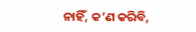ନାହିଁ, କ’ଣ କରିବି,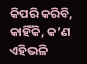କିପରି କରିବି, କାହିଁକି, କ’ଣ ଏହିଭଳି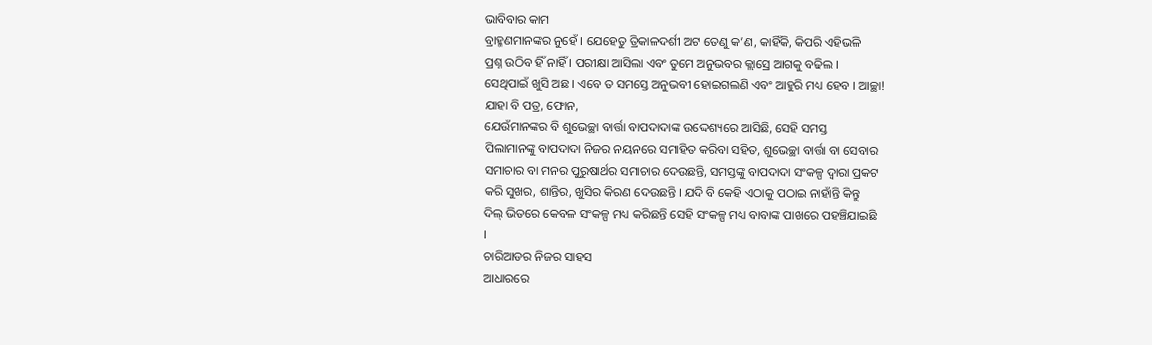ଭାବିବାର କାମ
ବ୍ରାହ୍ମଣମାନଙ୍କର ନୁହେଁ । ଯେହେତୁ ତ୍ରିକାଳଦର୍ଶୀ ଅଟ ତେଣୁ କ’ଣ, କାହିଁକି, କିପରି ଏହିଭଳି
ପ୍ରଶ୍ନ ଉଠିବ ହିଁ ନାହିଁ । ପରୀକ୍ଷା ଆସିଲା ଏବଂ ତୁମେ ଅନୁଭବର କ୍ଲାସ୍ରେ ଆଗକୁ ବଢିଲ ।
ସେଥିପାଇଁ ଖୁସି ଅଛ । ଏବେ ତ ସମସ୍ତେ ଅନୁଭବୀ ହୋଇଗଲଣି ଏବଂ ଆହୁରି ମଧ୍ୟ ହେବ । ଆଚ୍ଛା!
ଯାହା ବି ପତ୍ର, ଫୋନ,
ଯେଉଁମାନଙ୍କର ବି ଶୁଭେଚ୍ଛା ବାର୍ତ୍ତା ବାପଦାଦାଙ୍କ ଉଦ୍ଦେଶ୍ୟରେ ଆସିଛି, ସେହି ସମସ୍ତ
ପିଲାମାନଙ୍କୁ ବାପଦାଦା ନିଜର ନୟନରେ ସମାହିତ କରିବା ସହିତ, ଶୁଭେଚ୍ଛା ବାର୍ତ୍ତା ବା ସେବାର
ସମାଚାର ବା ମନର ପୁରୁଷାର୍ଥର ସମାଚାର ଦେଉଛନ୍ତି, ସମସ୍ତଙ୍କୁ ବାପଦାଦା ସଂକଳ୍ପ ଦ୍ୱାରା ପ୍ରକଟ
କରି ସୁଖର, ଶାନ୍ତିର, ଖୁସିର କିରଣ ଦେଉଛନ୍ତି । ଯଦି ବି କେହି ଏଠାକୁ ପଠାଇ ନାହାଁନ୍ତି କିନ୍ତୁ
ଦିଲ୍ ଭିତରେ କେବଳ ସଂକଳ୍ପ ମଧ୍ୟ କରିଛନ୍ତି ସେହି ସଂକଳ୍ପ ମଧ୍ୟ ବାବାଙ୍କ ପାଖରେ ପହଞ୍ଚିଯାଇଛି
।
ଚାରିଆଡର ନିଜର ସାହସ
ଆଧାରରେ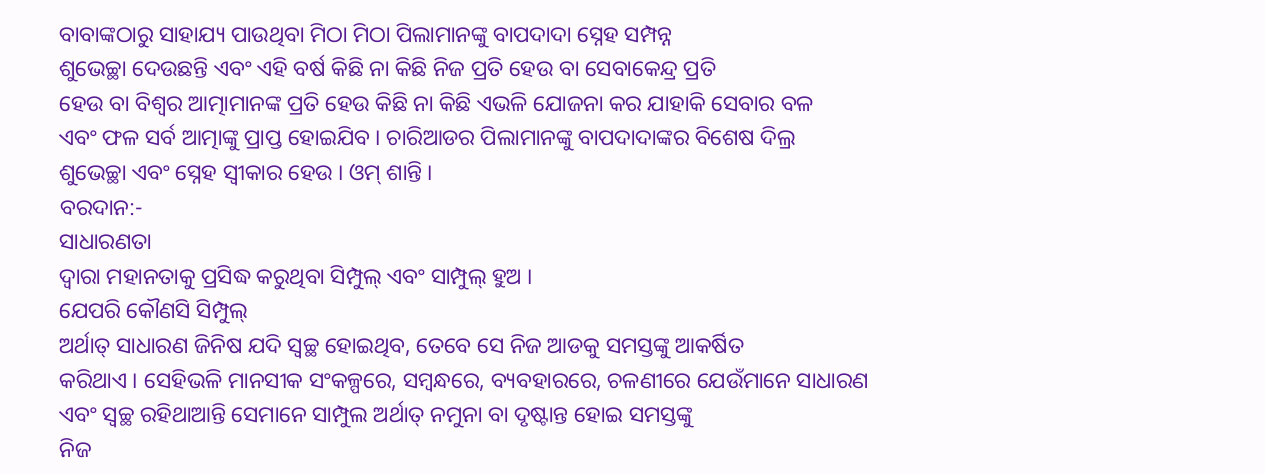ବାବାଙ୍କଠାରୁ ସାହାଯ୍ୟ ପାଉଥିବା ମିଠା ମିଠା ପିଲାମାନଙ୍କୁ ବାପଦାଦା ସ୍ନେହ ସମ୍ପନ୍ନ
ଶୁଭେଚ୍ଛା ଦେଉଛନ୍ତି ଏବଂ ଏହି ବର୍ଷ କିଛି ନା କିଛି ନିଜ ପ୍ରତି ହେଉ ବା ସେବାକେନ୍ଦ୍ର ପ୍ରତି
ହେଉ ବା ବିଶ୍ୱର ଆତ୍ମାମାନଙ୍କ ପ୍ରତି ହେଉ କିଛି ନା କିଛି ଏଭଳି ଯୋଜନା କର ଯାହାକି ସେବାର ବଳ
ଏବଂ ଫଳ ସର୍ବ ଆତ୍ମାଙ୍କୁ ପ୍ରାପ୍ତ ହୋଇଯିବ । ଚାରିଆଡର ପିଲାମାନଙ୍କୁ ବାପଦାଦାଙ୍କର ବିଶେଷ ଦିଲ୍ର
ଶୁଭେଚ୍ଛା ଏବଂ ସ୍ନେହ ସ୍ୱୀକାର ହେଉ । ଓମ୍ ଶାନ୍ତି ।
ବରଦାନ:-
ସାଧାରଣତା
ଦ୍ୱାରା ମହାନତାକୁ ପ୍ରସିଦ୍ଧ କରୁଥିବା ସିମ୍ପୁଲ୍ ଏବଂ ସାମ୍ପୁଲ୍ ହୁଅ ।
ଯେପରି କୌଣସି ସିମ୍ପୁଲ୍
ଅର୍ଥାତ୍ ସାଧାରଣ ଜିନିଷ ଯଦି ସ୍ୱଚ୍ଛ ହୋଇଥିବ, ତେବେ ସେ ନିଜ ଆଡକୁ ସମସ୍ତଙ୍କୁ ଆକର୍ଷିତ
କରିଥାଏ । ସେହିଭଳି ମାନସୀକ ସଂକଳ୍ପରେ, ସମ୍ବନ୍ଧରେ, ବ୍ୟବହାରରେ, ଚଳଣୀରେ ଯେଉଁମାନେ ସାଧାରଣ
ଏବଂ ସ୍ୱଚ୍ଛ ରହିଥାଆନ୍ତି ସେମାନେ ସାମ୍ପୁଲ ଅର୍ଥାତ୍ ନମୁନା ବା ଦୃଷ୍ଟାନ୍ତ ହୋଇ ସମସ୍ତଙ୍କୁ
ନିଜ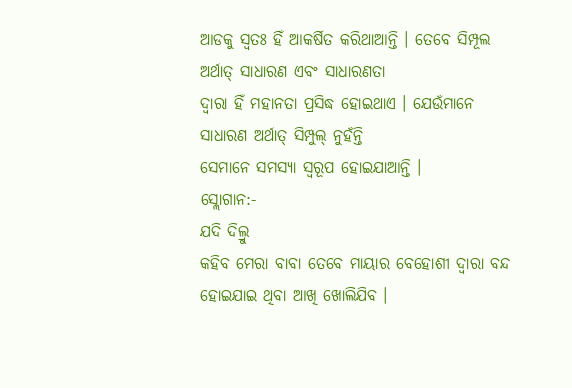ଆଡକୁ ସ୍ୱତଃ ହିଁ ଆକର୍ଷିତ କରିଥାଆନ୍ତି । ତେବେ ସିମ୍ପୂଲ ଅର୍ଥାତ୍ ସାଧାରଣ ଏବଂ ସାଧାରଣତା
ଦ୍ୱାରା ହିଁ ମହାନତା ପ୍ରସିଦ୍ଧ ହୋଇଥାଏ । ଯେଉଁମାନେ ସାଧାରଣ ଅର୍ଥାତ୍ ସିମ୍ପୁଲ୍ ନୁହଁନ୍ତି
ସେମାନେ ସମସ୍ୟା ସ୍ୱରୂପ ହୋଇଯାଆନ୍ତି ।
ସ୍ଲୋଗାନ:-
ଯଦି ଦିଲ୍ରୁ
କହିବ ମେରା ବାବା ତେବେ ମାୟାର ବେହୋଶୀ ଦ୍ୱାରା ବନ୍ଦ ହୋଇଯାଇ ଥିବା ଆଖି ଖୋଲିଯିବ ।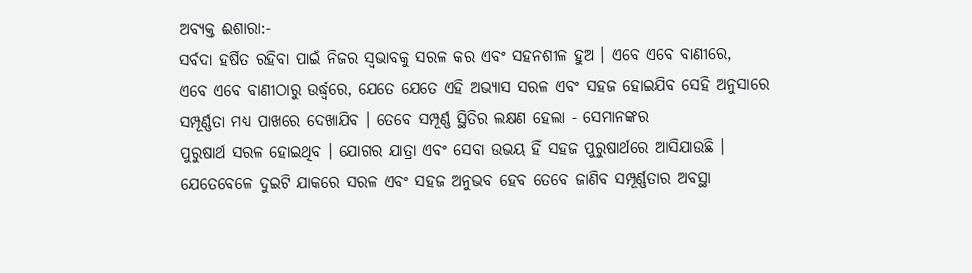ଅବ୍ୟକ୍ତ ଈଶାରା:-
ସର୍ବଦା ହର୍ଷିତ ରହିବା ପାଇଁ ନିଜର ସ୍ୱଭାବକୁ ସରଳ କର ଏବଂ ସହନଶୀଳ ହୁଅ । ଏବେ ଏବେ ବାଣୀରେ,
ଏବେ ଏବେ ବାଣୀଠାରୁ ଉର୍ଦ୍ଧ୍ୱରେ, ଯେତେ ଯେତେ ଏହି ଅଭ୍ୟାସ ସରଳ ଏବଂ ସହଜ ହୋଇଯିବ ସେହି ଅନୁସାରେ
ସମ୍ପୂର୍ଣ୍ଣତା ମଧ୍ୟ ପାଖରେ ଦେଖାଯିବ । ତେବେ ସମ୍ପୂର୍ଣ୍ଣ ସ୍ଥିତିର ଲକ୍ଷଣ ହେଲା - ସେମାନଙ୍କର
ପୁରୁଷାର୍ଥ ସରଳ ହୋଇଥିବ । ଯୋଗର ଯାତ୍ରା ଏବଂ ସେବା ଉଭୟ ହିଁ ସହଜ ପୁରୁଷାର୍ଥରେ ଆସିଯାଉଛି ।
ଯେତେବେଳେ ଦୁଇଟି ଯାକରେ ସରଳ ଏବଂ ସହଜ ଅନୁଭବ ହେବ ତେବେ ଜାଣିବ ସମ୍ପୂର୍ଣ୍ଣତାର ଅବସ୍ଥା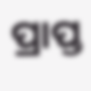ପ୍ରାପ୍ତ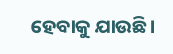ହେବାକୁ ଯାଉଛି ।